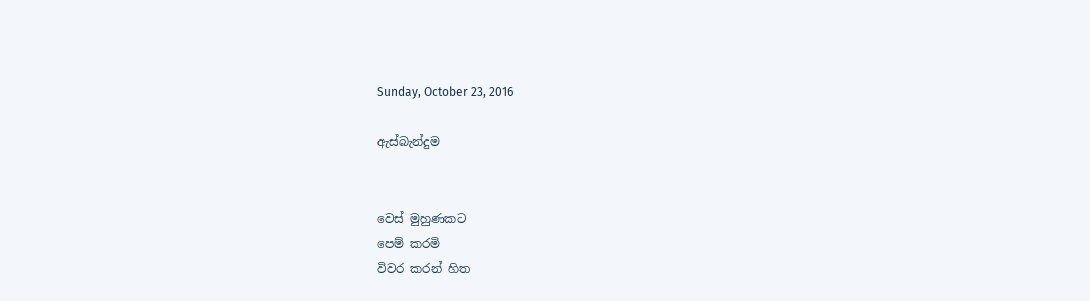Sunday, October 23, 2016

ඇස්බැන්දුම


වෙස් මුහුණකට
පෙම් කරමි
විවර කරන් හිත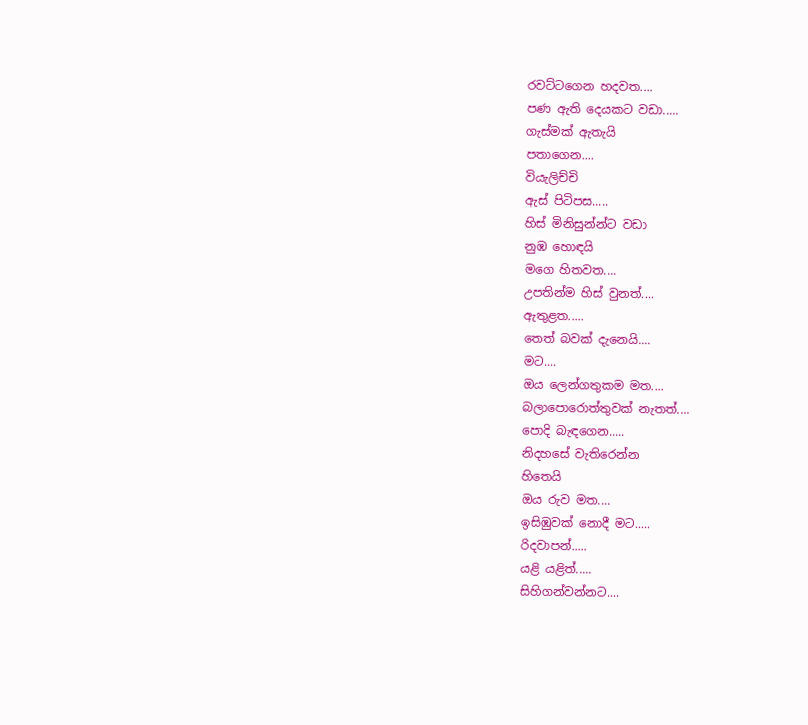රවට්ටගෙන හදවත....
පණ ඇති දෙයකට වඩා.....
ගැස්මක් ඇතැයි
පතාගෙන....
වියැලිච්චි
ඇස් පිටිපස.....
හිස් මිනිසුන්න්ට වඩා
නුඹ හොඳයි
මගෙ හිතවත....
උපතින්ම හිස් වුනත්....
ඇතුළත.....
තෙත් බවක් දැනෙයි....
මට....
ඔය ලෙන්ගතුකම මත....
බලාපොරොත්තුවක් නැතත්....
පොදි බැඳගෙන.....
නිදහසේ වැතිරෙන්න
හිතෙයි
ඔය රුව මත....
ඉසිඹුවක් නොදී මට.....
රිදවාපන්.....
යළි යළිත්.....
සිහිගන්වන්නට....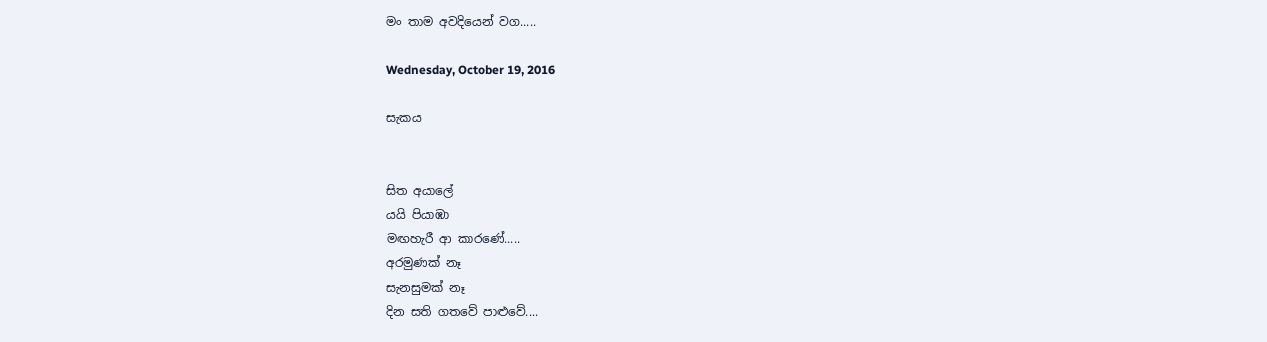මං තාම අවදියෙන් වග.....

Wednesday, October 19, 2016

සැකය


සිත අයාලේ
යයි පියාඹා
මඟහැරී ආ කාරණේ.....
අරමුණක් නෑ
සැනසුමක් නෑ
දින සති ගතවේ පාළුවේ....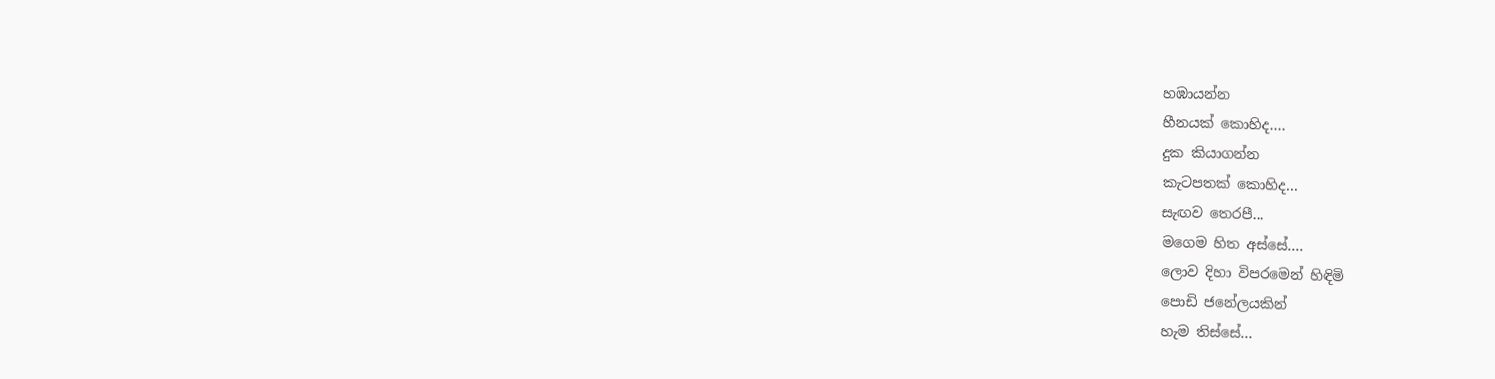හඹායන්න
හීනයක් කොහිද....
දුක කියාගන්න
කැටපතක් කොහිද...
සැඟව තෙරපී...
මගෙම හිත අස්සේ....
ලොව දිහා විපරමෙන් හිඳිමි
පොඩි ජනේලයකින්
හැම තිස්සේ...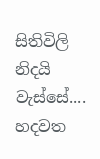සිතිවිලි නිදයි වැස්සේ....
හදවත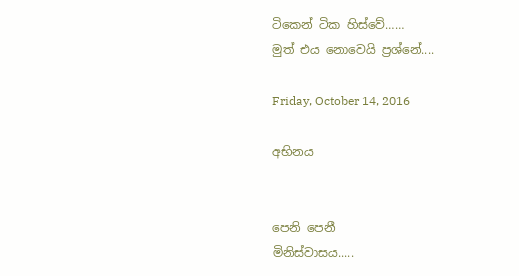ටිකෙන් ටික හිස්වේ……
මුත් එය නොවෙයි ප්‍රශ්නේ....

Friday, October 14, 2016

අභිනය


පෙනි පෙනී
මිනිස්වාසය.....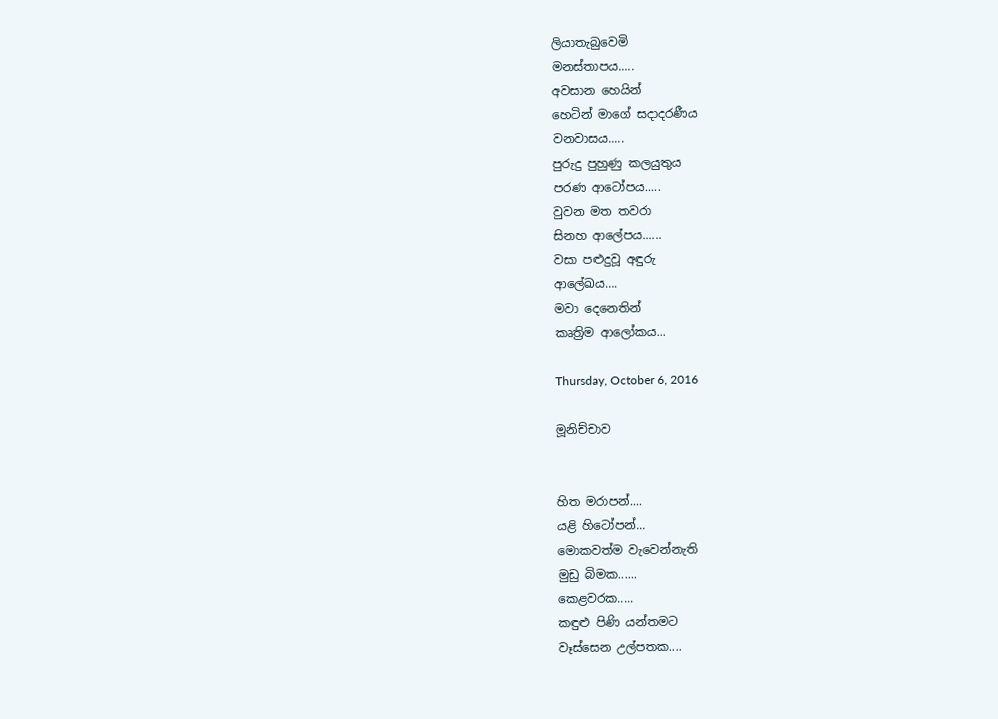ලියාතැබුවෙමි
මනස්තාපය.....
අවසාන හෙයින්
හෙටින් මාගේ සදාදරණීය
වනවාසය.....
පුරුදු පුහුණු කලයුතුය
පරණ ආටෝපය.....
වුවන මත තවරා
සිනහ ආලේපය......
වසා පළුදුවූ අඳුරු
ආලේඛය….
මවා දෙනෙතින්
කෘත්‍රිම ආලෝකය...

Thursday, October 6, 2016

මූනිච්චාව


හිත මරාපන්....
යළි හිටෝපන්...
මොකවත්ම වැවෙන්නැති
මුඩු බිමක......
කෙළවරක.....
කඳුළු පිණි යන්තමට
වෑස්සෙන උල්පතක....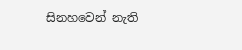සිනහවෙන් නැති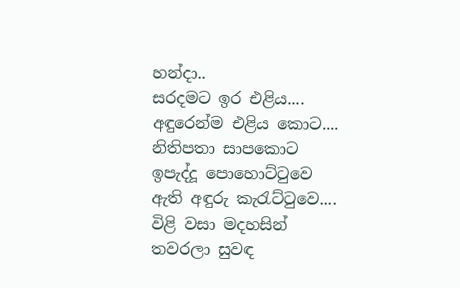හන්දා..
සරදමට ඉර එළිය....
අඳුරෙන්ම එළිය කොට....
නිතිපතා සාපකොට
ඉපැද්දූ පොහොට්ටුවෙ
ඇති අඳුරු කැරැට්ටුවෙ....
විළි වසා මදහසින්
තවරලා සුවඳ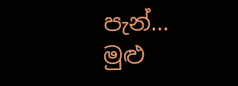පැන්...
මුළු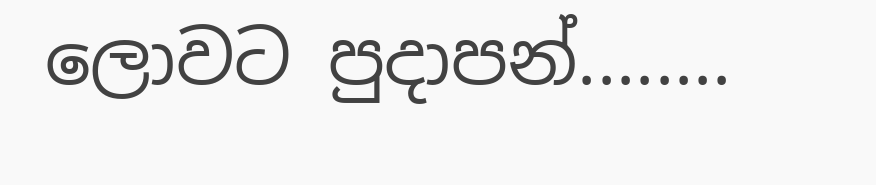ලොවට පුදාපන්........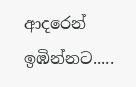ආදරෙන් ඉඹින්නට.....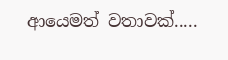ආයෙමත් වතාවක්.....